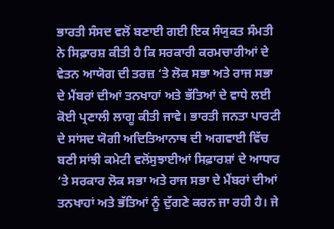ਭਾਰਤੀ ਸੰਸਦ ਵਲੋਂ ਬਣਾਈ ਗਈ ਇਕ ਸੰਯੁਕਤ ਸੰਮਤੀ ਨੇ ਸਿਫ਼ਾਰਸ਼ ਕੀਤੀ ਹੈ ਕਿ ਸਰਕਾਰੀ ਕਰਮਚਾਰੀਆਂ ਦੇ ਵੇਤਨ ਆਯੋਗ ਦੀ ਤਰਜ਼ ‘ਤੇ ਲੋਕ ਸਭਾ ਅਤੇ ਰਾਜ ਸਭਾ ਦੇ ਮੈਂਬਰਾਂ ਦੀਆਂ ਤਨਖਾਹਾਂ ਅਤੇ ਭੱਤਿਆਂ ਦੇ ਵਾਧੇ ਲਈ ਕੋਈ ਪ੍ਰਣਾਲੀ ਲਾਗੂ ਕੀਤੀ ਜਾਵੇ। ਭਾਰਤੀ ਜਨਤਾ ਪਾਰਟੀ ਦੇ ਸਾਂਸਦ ਯੋਗੀ ਅਦਿਤਿਆਨਾਥ ਦੀ ਅਗਵਾਈ ਵਿੱਚ ਬਣੀ ਸਾਂਝੀ ਕਮੇਟੀ ਵਲੋਂਸੁਝਾਈਆਂ ਸਿਫ਼ਾਰਸ਼ਾਂ ਦੇ ਆਧਾਰ ‘ਤੇ ਸਰਕਾਰ ਲੋਕ ਸਭਾ ਅਤੇ ਰਾਜ ਸਭਾ ਦੇ ਮੈਂਬਰਾਂ ਦੀਆਂ ਤਨਖਾਹਾਂ ਅਤੇ ਭੱਤਿਆਂ ਨੂੰ ਦੁੱਗਣੇ ਕਰਨ ਜਾ ਰਹੀ ਹੈ। ਜੇ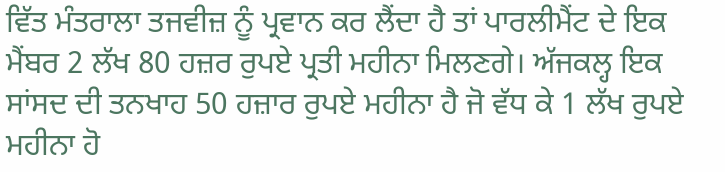ਵਿੱਤ ਮੰਤਰਾਲਾ ਤਜਵੀਜ਼ ਨੂੰ ਪ੍ਰਵਾਨ ਕਰ ਲੈਂਦਾ ਹੈ ਤਾਂ ਪਾਰਲੀਮੈਂਟ ਦੇ ਇਕ ਮੈਂਬਰ 2 ਲੱਖ 80 ਹਜ਼ਰ ਰੁਪਏ ਪ੍ਰਤੀ ਮਹੀਨਾ ਮਿਲਣਗੇ। ਅੱਜਕਲ੍ਹ ਇਕ ਸਾਂਸਦ ਦੀ ਤਨਖਾਹ 50 ਹਜ਼ਾਰ ਰੁਪਏ ਮਹੀਨਾ ਹੈ ਜੋ ਵੱਧ ਕੇ 1 ਲੱਖ ਰੁਪਏ ਮਹੀਨਾ ਹੋ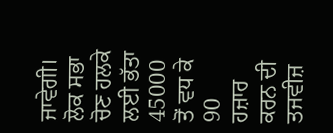ਜਾਵੇਗੀ। ਲੋਕ ਸਭਾ ਚੋਣ ਹਲਕੇ ਲਈ ਭੱਤਾ 45000 ਤੋਂ ਵਧ ਕੇ 90 ਹਜ਼ਾਰ ਕਰਨ ਦੀ ਤਜਵੀਜ਼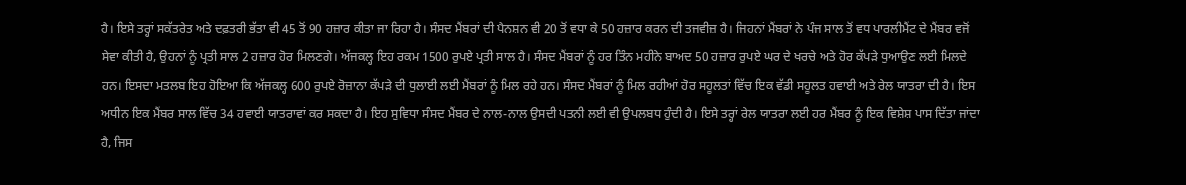ਹੈ। ਇਸੇ ਤਰ੍ਹਾਂ ਸਕੱਤਰੇਤ ਅਤੇ ਦਫ਼ਤਰੀ ਭੱਤਾ ਵੀ 45 ਤੋਂ 90 ਹਜ਼ਾਰ ਕੀਤਾ ਜਾ ਰਿਹਾ ਹੈ। ਸੰਸਦ ਮੈਂਬਰਾਂ ਦੀ ਪੈਨਸ਼ਨ ਵੀ 20 ਤੋਂ ਵਧਾ ਕੇ 50 ਹਜ਼ਾਰ ਕਰਨ ਦੀ ਤਜਵੀਜ਼ ਹੈ। ਜਿਹਨਾਂ ਮੈਂਬਰਾਂ ਨੇ ਪੰਜ ਸਾਲ ਤੋਂ ਵਧ ਪਾਰਲੀਮੈਂਟ ਦੇ ਮੈਂਬਰ ਵਜੋਂ ਸੇਵਾ ਕੀਤੀ ਹੈ, ਉਹਨਾਂ ਨੂੰ ਪ੍ਰਤੀ ਸਾਲ 2 ਹਜ਼ਾਰ ਹੋਰ ਮਿਲਣਗੇ। ਅੱਜਕਲ੍ਹ ਇਹ ਰਕਮ 1500 ਰੁਪਏ ਪ੍ਰਤੀ ਸਾਲ ਹੈ। ਸੰਸਦ ਮੈਂਬਰਾਂ ਨੂੰ ਹਰ ਤਿੰਨ ਮਹੀਨੇ ਬਾਅਦ 50 ਹਜ਼ਾਰ ਰੁਪਏ ਘਰ ਦੇ ਖਰਚੇ ਅਤੇ ਹੋਰ ਕੱਪੜੇ ਧੁਆਉਣ ਲਈ ਮਿਲਦੇ ਹਨ। ਇਸਦਾ ਮਤਲਬ ਇਹ ਹੋਇਆ ਕਿ ਅੱਜਕਲ੍ਹ 600 ਰੁਪਏ ਰੋਜ਼ਾਨਾ ਕੱਪੜੇ ਦੀ ਧੁਲਾਈ ਲਈ ਮੈਂਬਰਾਂ ਨੂੰ ਮਿਲ ਰਹੇ ਹਨ। ਸੰਸਦ ਮੈਂਬਰਾਂ ਨੂੰ ਮਿਲ ਰਹੀਆਂ ਹੋਰ ਸਹੂਲਤਾਂ ਵਿੱਚ ਇਕ ਵੱਡੀ ਸਹੂਲਤ ਹਵਾਈ ਅਤੇ ਰੇਲ ਯਾਤਰਾ ਦੀ ਹੈ। ਇਸ ਅਧੀਨ ਇਕ ਮੈਂਬਰ ਸਾਲ ਵਿੱਚ 34 ਹਵਾਈ ਯਾਤਰਾਵਾਂ ਕਰ ਸਕਦਾ ਹੈ। ਇਹ ਸੁਵਿਧਾ ਸੰਸਦ ਮੈਂਬਰ ਦੇ ਨਾਲ-ਨਾਲ ਉਸਦੀ ਪਤਨੀ ਲਈ ਵੀ ਉਪਲਬਧ ਹੁੰਦੀ ਹੈ। ਇਸੇ ਤਰ੍ਹਾਂ ਰੇਲ ਯਾਤਰਾ ਲਈ ਹਰ ਮੈਂਬਰ ਨੂੰ ਇਕ ਵਿਸ਼ੇਸ਼ ਪਾਸ ਦਿੱਤਾ ਜਾਂਦਾ ਹੈ, ਜਿਸ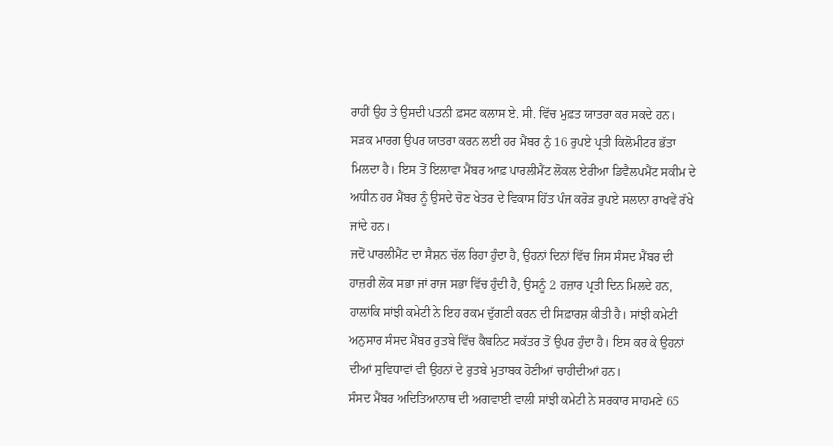ਰਾਹੀਂ ਉਹ ਤੇ ਉਸਦੀ ਪਤਨੀ ਫ਼ਸਟ ਕਲਾਸ ਏ. ਸੀ. ਵਿੱਚ ਮੁਫ਼ਤ ਯਾਤਰਾ ਕਰ ਸਕਦੇ ਹਨ। ਸੜਕ ਮਾਰਗ ਉਪਰ ਯਾਤਰਾ ਕਰਨ ਲਈ ਹਰ ਮੈਂਬਰ ਨੁੰ 16 ਰੁਪਏ ਪ੍ਰਤੀ ਕਿਲੋਮੀਟਰ ਭੱਤਾ ਮਿਲਦਾ ਹੈ। ਇਸ ਤੋਂ ਇਲਾਵਾ ਮੈਂਬਰ ਆਫ਼ ਪਾਰਲੀਮੈਂਟ ਲੋਕਲ ਏਰੀਆ ਡਿਵੈਲਪਮੈਂਟ ਸਕੀਮ ਦੇ ਅਧੀਨ ਹਰ ਮੈਂਬਰ ਨੂੰ ਉਸਦੇ ਚੋਣ ਖੇਤਰ ਦੇ ਵਿਕਾਸ ਹਿੱਤ ਪੰਜ ਕਰੋੜ ਰੁਪਏ ਸਲਾਨਾ ਰਾਖਵੇਂ ਰੱਖੇ ਜਾਂਦੇ ਹਨ।
ਜਦੋਂ ਪਾਰਲੀਮੈਂਟ ਦਾ ਸੈਸ਼ਨ ਚੱਲ ਰਿਹਾ ਹੁੰਦਾ ਹੈ, ਉਹਨਾਂ ਦਿਨਾਂ ਵਿੱਚ ਜਿਸ ਸੰਸਦ ਮੈਂਬਰ ਦੀ ਹਾਜ਼ਰੀ ਲੋਕ ਸਭਾ ਜਾਂ ਰਾਜ ਸਭਾ ਵਿੱਚ ਹੁੰਦੀ ਹੈ, ਉਸਨੂੰ 2 ਹਜ਼ਾਰ ਪ੍ਰਤੀ ਦਿਨ ਮਿਲਦੇ ਹਨ, ਹਾਲਾਂਕਿ ਸਾਂਝੀ ਕਮੇਟੀ ਨੇ ਇਹ ਰਕਮ ਦੁੱਗਣੀ ਕਰਨ ਦੀ ਸਿਫ਼ਾਰਸ਼ ਕੀਤੀ ਹੈ। ਸਾਂਝੀ ਕਮੇਟੀ ਅਨੁਸਾਰ ਸੰਸਦ ਮੈਂਬਰ ਰੁਤਬੇ ਵਿੱਚ ਕੈਬਨਿਟ ਸਕੱਤਰ ਤੋਂ ਉਪਰ ਹੁੰਦਾ ਹੈ। ਇਸ ਕਰ ਕੇ ਉਹਨਾਂ ਦੀਆਂ ਸੁਵਿਧਾਵਾਂ ਵੀ ਉਹਨਾਂ ਦੇ ਰੁਤਬੇ ਮੁਤਾਬਕ ਹੋਣੀਆਂ ਚਾਹੀਦੀਆਂ ਹਨ।
ਸੰਸਦ ਮੈਂਬਰ ਅਦਿਤਿਆਨਾਥ ਦੀ ਅਗਵਾਈ ਵਾਲੀ ਸਾਂਝੀ ਕਮੇਟੀ ਨੇ ਸਰਕਾਰ ਸਾਹਮਣੇ 65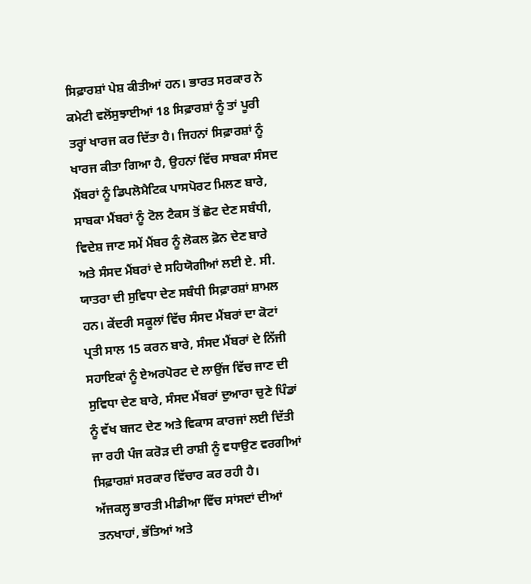ਸਿਫ਼ਾਰਸ਼ਾਂ ਪੇਸ਼ ਕੀਤੀਆਂ ਹਨ। ਭਾਰਤ ਸਰਕਾਰ ਨੇ ਕਮੇਟੀ ਵਲੋਂਸੁਝਾਈਆਂ 18 ਸਿਫ਼ਾਰਸ਼ਾਂ ਨੂੰ ਤਾਂ ਪੂਰੀ ਤਰ੍ਹਾਂ ਖਾਰਜ ਕਰ ਦਿੱਤਾ ਹੈ। ਜਿਹਨਾਂ ਸਿਫ਼ਾਰਸ਼ਾਂ ਨੂੰ ਖਾਰਜ ਕੀਤਾ ਗਿਆ ਹੈ, ਉਹਨਾਂ ਵਿੱਚ ਸਾਬਕਾ ਸੰਸਦ ਮੈਂਬਰਾਂ ਨੂੰ ਡਿਪਲੋਮੈਟਿਕ ਪਾਸਪੋਰਟ ਮਿਲਣ ਬਾਰੇ, ਸਾਬਕਾ ਮੈਂਬਰਾਂ ਨੂੰ ਟੋਲ ਟੈਕਸ ਤੋਂ ਛੋਟ ਦੇਣ ਸਬੰਧੀ, ਵਿਦੇਸ਼ ਜਾਣ ਸਮੇਂ ਮੈਂਬਰ ਨੂੰ ਲੋਕਲ ਫ਼ੋਨ ਦੇਣ ਬਾਰੇ ਅਤੇ ਸੰਸਦ ਮੈਂਬਰਾਂ ਦੇ ਸਹਿਯੋਗੀਆਂ ਲਈ ਏ. ਸੀ. ਯਾਤਰਾ ਦੀ ਸੁਵਿਧਾ ਦੇਣ ਸਬੰਧੀ ਸਿਫ਼ਾਰਸ਼ਾਂ ਸ਼ਾਮਲ ਹਨ। ਕੇਂਦਰੀ ਸਕੂਲਾਂ ਵਿੱਚ ਸੰਸਦ ਮੈਂਬਰਾਂ ਦਾ ਕੋਟਾਂ ਪ੍ਰਤੀ ਸਾਲ 15 ਕਰਨ ਬਾਰੇ, ਸੰਸਦ ਮੈਂਬਰਾਂ ਦੇ ਨਿੱਜੀ ਸਹਾਇਕਾਂ ਨੂੰ ਏਅਰਪੋਰਟ ਦੇ ਲਾਉਂਜ ਵਿੱਚ ਜਾਣ ਦੀ ਸੁਵਿਧਾ ਦੇਣ ਬਾਰੇ, ਸੰਸਦ ਮੈਂਬਰਾਂ ਦੁਆਰਾ ਚੁਣੇ ਪਿੰਡਾਂ ਨੂੰ ਵੱਖ ਬਜਟ ਦੇਣ ਅਤੇ ਵਿਕਾਸ ਕਾਰਜਾਂ ਲਈ ਦਿੱਤੀ ਜਾ ਰਹੀ ਪੰਜ ਕਰੋੜ ਦੀ ਰਾਸ਼ੀ ਨੂੰ ਵਧਾਉਣ ਵਰਗੀਆਂ ਸਿਫ਼ਾਰਸ਼ਾਂ ਸਰਕਾਰ ਵਿੱਚਾਰ ਕਰ ਰਹੀ ਹੈ।
ਅੱਜਕਲ੍ਹ ਭਾਰਤੀ ਮੀਡੀਆ ਵਿੱਚ ਸਾਂਸਦਾਂ ਦੀਆਂ ਤਨਖਾਹਾਂ, ਭੱਤਿਆਂ ਅਤੇ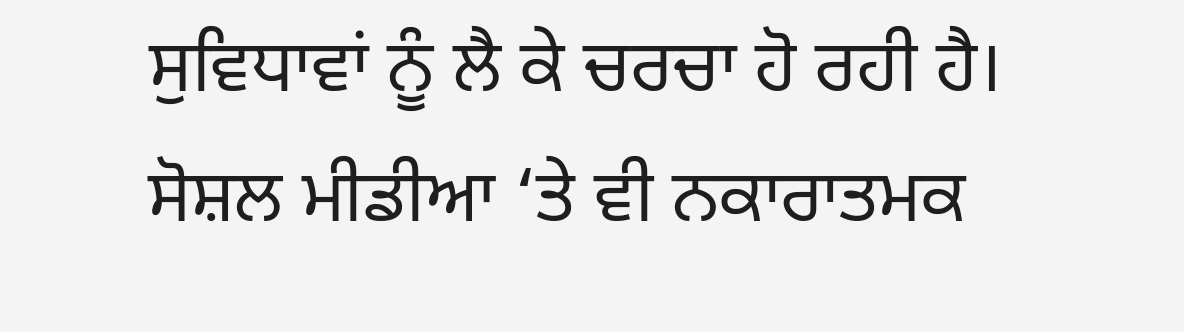ਸੁਵਿਧਾਵਾਂ ਨੂੰ ਲੈ ਕੇ ਚਰਚਾ ਹੋ ਰਹੀ ਹੈ। ਸੋਸ਼ਲ ਮੀਡੀਆ ‘ਤੇ ਵੀ ਨਕਾਰਾਤਮਕ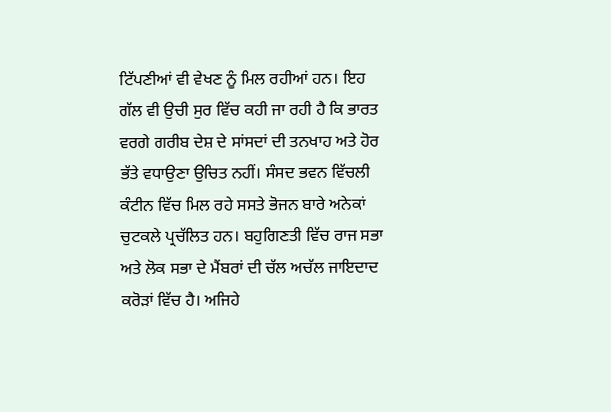ਟਿੱਪਣੀਆਂ ਵੀ ਵੇਖਣ ਨੂੰ ਮਿਲ ਰਹੀਆਂ ਹਨ। ਇਹ ਗੱਲ ਵੀ ਉਚੀ ਸੁਰ ਵਿੱਚ ਕਹੀ ਜਾ ਰਹੀ ਹੈ ਕਿ ਭਾਰਤ ਵਰਗੇ ਗਰੀਬ ਦੇਸ਼ ਦੇ ਸਾਂਸਦਾਂ ਦੀ ਤਨਖਾਹ ਅਤੇ ਹੋਰ ਭੱਤੇ ਵਧਾਉਣਾ ਉਚਿਤ ਨਹੀਂ। ਸੰਸਦ ਭਵਨ ਵਿੱਚਲੀ ਕੰਟੀਨ ਵਿੱਚ ਮਿਲ ਰਹੇ ਸਸਤੇ ਭੋਜਨ ਬਾਰੇ ਅਨੇਕਾਂ ਚੁਟਕਲੇ ਪ੍ਰਚੱਲਿਤ ਹਨ। ਬਹੁਗਿਣਤੀ ਵਿੱਚ ਰਾਜ ਸਭਾ ਅਤੇ ਲੋਕ ਸਭਾ ਦੇ ਮੈਂਬਰਾਂ ਦੀ ਚੱਲ ਅਚੱਲ ਜਾਇਦਾਦ ਕਰੋੜਾਂ ਵਿੱਚ ਹੈ। ਅਜਿਹੇ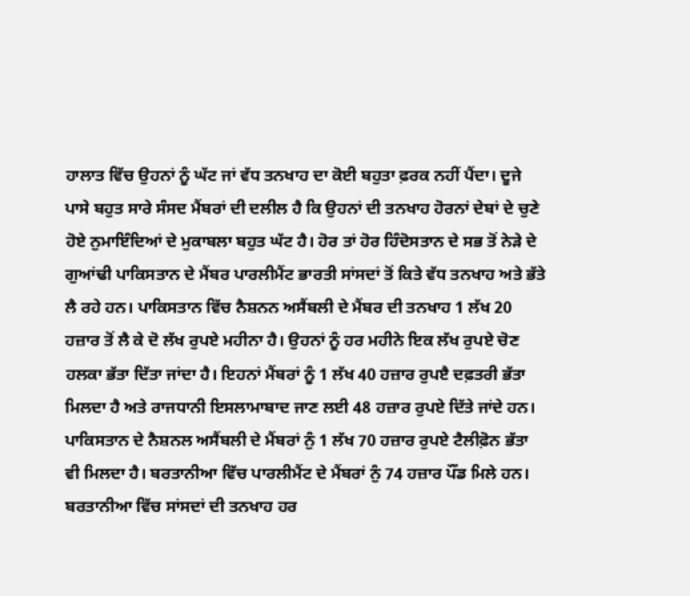ਹਾਲਾਤ ਵਿੱਚ ਉਹਨਾਂ ਨੂੰ ਘੱਟ ਜਾਂ ਵੱਧ ਤਨਖਾਹ ਦਾ ਕੋਈ ਬਹੁਤਾ ਫ਼ਰਕ ਨਹੀਂ ਪੈਂਦਾ। ਦੂਜੇ ਪਾਸੇ ਬਹੁਤ ਸਾਰੇ ਸੰਸਦ ਮੈਂਬਰਾਂ ਦੀ ਦਲੀਲ ਹੈ ਕਿ ਉਹਨਾਂ ਦੀ ਤਨਖਾਹ ਹੋਰਨਾਂ ਦੇਬਾਂ ਦੇ ਚੁਣੇ ਹੋਏ ਨੁਮਾਇੰਦਿਆਂ ਦੇ ਮੁਕਾਬਲਾ ਬਹੁਤ ਘੱਟ ਹੈ। ਹੋਰ ਤਾਂ ਹੋਰ ਹਿੰਦੋਸਤਾਨ ਦੇ ਸਭ ਤੋਂ ਨੇੜੇ ਦੇ ਗੁਆਂਢੀ ਪਾਕਿਸਤਾਨ ਦੇ ਮੈਂਬਰ ਪਾਰਲੀਮੈਂਟ ਭਾਰਤੀ ਸਾਂਸਦਾਂ ਤੋਂ ਕਿਤੇ ਵੱਧ ਤਨਖਾਹ ਅਤੇ ਭੱਤੇ ਲੈ ਰਹੇ ਹਨ। ਪਾਕਿਸਤਾਨ ਵਿੱਚ ਨੈਸ਼ਨਨ ਅਸੈਂਬਲੀ ਦੇ ਮੈਂਬਰ ਦੀ ਤਨਖਾਹ 1 ਲੱਖ 20 ਹਜ਼ਾਰ ਤੋਂ ਲੈ ਕੇ ਦੋ ਲੱਖ ਰੁਪਏ ਮਹੀਨਾ ਹੈ। ਉਹਨਾਂ ਨੂੰ ਹਰ ਮਹੀਨੇ ਇਕ ਲੱਖ ਰੁਪਏ ਚੋਣ ਹਲਕਾ ਭੱਤਾ ਦਿੱਤਾ ਜਾਂਦਾ ਹੈ। ਇਹਨਾਂ ਮੈਂਬਰਾਂ ਨੂੰ 1 ਲੱਖ 40 ਹਜ਼ਾਰ ਰੁਪੲੈ ਦਫ਼ਤਰੀ ਭੱਤਾ ਮਿਲਦਾ ਹੈ ਅਤੇ ਰਾਜਧਾਨੀ ਇਸਲਾਮਾਬਾਦ ਜਾਣ ਲਈ 48 ਹਜ਼ਾਰ ਰੁਪਏ ਦਿੱਤੇ ਜਾਂਦੇ ਹਨ। ਪਾਕਿਸਤਾਨ ਦੇ ਨੈਸ਼ਨਲ ਅਸੈਂਬਲੀ ਦੇ ਮੈਂਬਰਾਂ ਨੁੰ 1 ਲੱਖ 70 ਹਜ਼ਾਰ ਰੁਪਏ ਟੈਲੀਫ਼ੋਨ ਭੱਤਾ ਵੀ ਮਿਲਦਾ ਹੈ। ਬਰਤਾਨੀਆ ਵਿੱਚ ਪਾਰਲੀਮੈਂਟ ਦੇ ਮੈਂਬਰਾਂ ਨੁੰ 74 ਹਜ਼ਾਰ ਪੌਂਡ ਮਿਲੇ ਹਨ। ਬਰਤਾਨੀਆ ਵਿੱਚ ਸਾਂਸਦਾਂ ਦੀ ਤਨਖਾਹ ਹਰ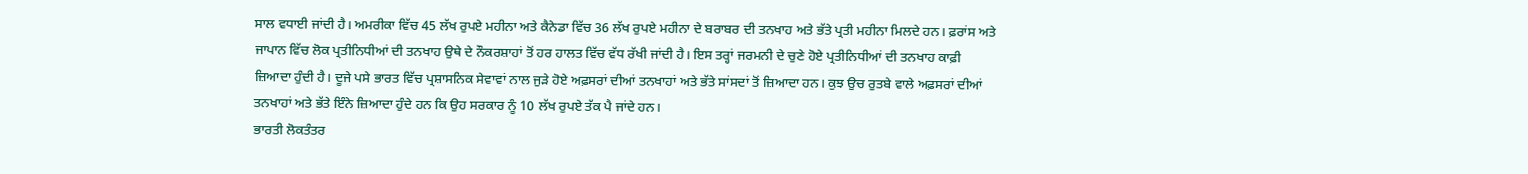ਸਾਲ ਵਧਾਈ ਜਾਂਦੀ ਹੈ। ਅਮਰੀਕਾ ਵਿੱਚ 45 ਲੱਖ ਰੁਪਏ ਮਹੀਨਾ ਅਤੇ ਕੈਨੇਡਾ ਵਿੱਚ 36 ਲੱਖ ਰੁਪਏ ਮਹੀਨਾ ਦੇ ਬਰਾਬਰ ਦੀ ਤਨਖਾਹ ਅਤੇ ਭੱਤੇ ਪ੍ਰਤੀ ਮਹੀਨਾ ਮਿਲਦੇ ਹਨ। ਫ਼ਰਾਂਸ ਅਤੇ ਜਾਪਾਨ ਵਿੱਚ ਲੋਕ ਪ੍ਰਤੀਨਿਧੀਆਂ ਦੀ ਤਨਖਾਹ ਉਥੇ ਦੇ ਨੌਕਰਸ਼ਾਹਾਂ ਤੋਂ ਹਰ ਹਾਲਤ ਵਿੱਚ ਵੱਧ ਰੱਖੀ ਜਾਂਦੀ ਹੈ। ਇਸ ਤਰ੍ਹਾਂ ਜਰਮਨੀ ਦੇ ਚੁਣੇ ਹੋਏ ਪ੍ਰਤੀਨਿਧੀਆਂ ਦੀ ਤਨਖਾਹ ਕਾਫ਼ੀ ਜ਼ਿਆਦਾ ਹੁੰਦੀ ਹੈ। ਦੂਜੇ ਪਸੇ ਭਾਰਤ ਵਿੱਚ ਪ੍ਰਸ਼ਾਸਨਿਕ ਸੇਵਾਵਾਂ ਨਾਲ ਜੁੜੇ ਹੋਏ ਅਫ਼ਸਰਾਂ ਦੀਆਂ ਤਨਖਾਹਾਂ ਅਤੇ ਭੱਤੇ ਸਾਂਸਦਾਂ ਤੋਂ ਜ਼ਿਆਦਾ ਹਨ। ਕੁਝ ਉਚ ਰੁਤਬੇ ਵਾਲੇ ਅਫ਼ਸਰਾਂ ਦੀਆਂ ਤਨਖਾਹਾਂ ਅਤੇ ਭੱਤੇ ਇੰਨੇ ਜ਼ਿਆਦਾ ਹੁੰਦੇ ਹਨ ਕਿ ਉਹ ਸਰਕਾਰ ਨੂੰ 10 ਲੱਖ ਰੁਪਏ ਤੱਕ ਪੈ ਜਾਂਦੇ ਹਨ।
ਭਾਰਤੀ ਲੋਕਤੰਤਰ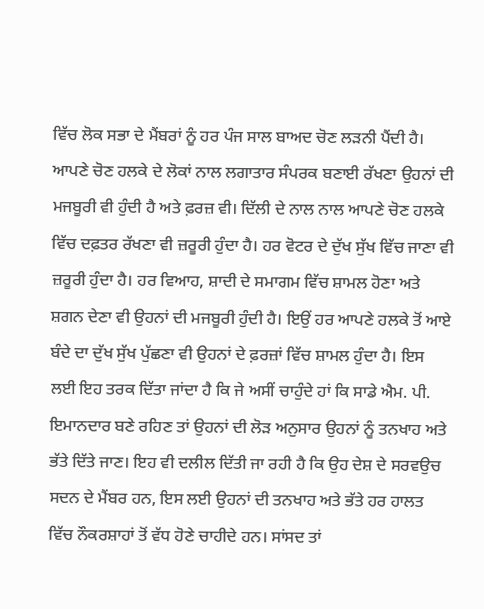ਵਿੱਚ ਲੋਕ ਸਭਾ ਦੇ ਮੈਂਬਰਾਂ ਨੂੰ ਹਰ ਪੰਜ ਸਾਲ ਬਾਅਦ ਚੋਣ ਲੜਨੀ ਪੈਂਦੀ ਹੈ। ਆਪਣੇ ਚੋਣ ਹਲਕੇ ਦੇ ਲੋਕਾਂ ਨਾਲ ਲਗਾਤਾਰ ਸੰਪਰਕ ਬਣਾਈ ਰੱਖਣਾ ਉਹਨਾਂ ਦੀ ਮਜਬੂਰੀ ਵੀ ਹੁੰਦੀ ਹੈ ਅਤੇ ਫ਼ਰਜ਼ ਵੀ। ਦਿੱਲੀ ਦੇ ਨਾਲ ਨਾਲ ਆਪਣੇ ਚੋਣ ਹਲਕੇ ਵਿੱਚ ਦਫ਼ਤਰ ਰੱਖਣਾ ਵੀ ਜ਼ਰੂਰੀ ਹੁੰਦਾ ਹੈ। ਹਰ ਵੋਟਰ ਦੇ ਦੁੱਖ ਸੁੱਖ ਵਿੱਚ ਜਾਣਾ ਵੀ ਜ਼ਰੂਰੀ ਹੁੰਦਾ ਹੈ। ਹਰ ਵਿਆਹ, ਸ਼ਾਦੀ ਦੇ ਸਮਾਗਮ ਵਿੱਚ ਸ਼ਾਮਲ ਹੋਣਾ ਅਤੇ ਸ਼ਗਨ ਦੇਣਾ ਵੀ ਉਹਨਾਂ ਦੀ ਮਜਬੂਰੀ ਹੁੰਦੀ ਹੈ। ਇਉਂ ਹਰ ਆਪਣੇ ਹਲਕੇ ਤੋਂ ਆਏ ਬੰਦੇ ਦਾ ਦੁੱਖ ਸੁੱਖ ਪੁੱਛਣਾ ਵੀ ਉਹਨਾਂ ਦੇ ਫ਼ਰਜ਼ਾਂ ਵਿੱਚ ਸ਼ਾਮਲ ਹੁੰਦਾ ਹੈ। ਇਸ ਲਈ ਇਹ ਤਰਕ ਦਿੱਤਾ ਜਾਂਦਾ ਹੈ ਕਿ ਜੇ ਅਸੀਂ ਚਾਹੁੰਦੇ ਹਾਂ ਕਿ ਸਾਡੇ ਐਮ. ਪੀ. ਇਮਾਨਦਾਰ ਬਣੇ ਰਹਿਣ ਤਾਂ ਉਹਨਾਂ ਦੀ ਲੋੜ ਅਨੁਸਾਰ ਉਹਨਾਂ ਨੂੰ ਤਨਖਾਹ ਅਤੇ ਭੱਤੇ ਦਿੱਤੇ ਜਾਣ। ਇਹ ਵੀ ਦਲੀਲ ਦਿੱਤੀ ਜਾ ਰਹੀ ਹੈ ਕਿ ਉਹ ਦੇਸ਼ ਦੇ ਸਰਵਉਚ ਸਦਨ ਦੇ ਮੈਂਬਰ ਹਨ, ਇਸ ਲਈ ਉਹਨਾਂ ਦੀ ਤਨਖਾਹ ਅਤੇ ਭੱਤੇ ਹਰ ਹਾਲਤ ਵਿੱਚ ਨੌਕਰਸ਼ਾਹਾਂ ਤੋਂ ਵੱਧ ਹੋਣੇ ਚਾਹੀਦੇ ਹਨ। ਸਾਂਸਦ ਤਾਂ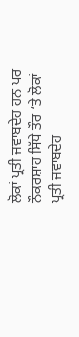ਲੋਕਾਂ ਪ੍ਰਤੀ ਜਵਾਬਦੇਹ ਹਨ ਪਰ ਨੌਕਰਸ਼ਾਹ ਸਿੱਧੇ ਤੌਰ ‘ਤੇ ਲੋਕਾਂ ਪ੍ਰਤੀ ਜਵਾਬਦੇਹ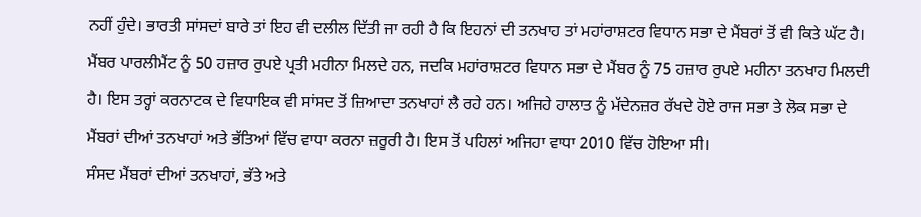ਨਹੀਂ ਹੁੰਦੇ। ਭਾਰਤੀ ਸਾਂਸਦਾਂ ਬਾਰੇ ਤਾਂ ਇਹ ਵੀ ਦਲੀਲ ਦਿੱਤੀ ਜਾ ਰਹੀ ਹੈ ਕਿ ਇਹਨਾਂ ਦੀ ਤਨਖਾਹ ਤਾਂ ਮਹਾਂਰਾਸ਼ਟਰ ਵਿਧਾਨ ਸਭਾ ਦੇ ਮੈਂਬਰਾਂ ਤੋਂ ਵੀ ਕਿਤੇ ਘੱਟ ਹੈ। ਮੈਂਬਰ ਪਾਰਲੀਮੈਂਟ ਨੂੰ 50 ਹਜ਼ਾਰ ਰੁਪਏ ਪ੍ਰਤੀ ਮਹੀਨਾ ਮਿਲਦੇ ਹਨ, ਜਦਕਿ ਮਹਾਂਰਾਸ਼ਟਰ ਵਿਧਾਨ ਸਭਾ ਦੇ ਮੈਂਬਰ ਨੂੰ 75 ਹਜ਼ਾਰ ਰੁਪਏ ਮਹੀਨਾ ਤਨਖਾਹ ਮਿਲਦੀ ਹੈ। ਇਸ ਤਰ੍ਹਾਂ ਕਰਨਾਟਕ ਦੇ ਵਿਧਾਇਕ ਵੀ ਸਾਂਸਦ ਤੋਂ ਜ਼ਿਆਦਾ ਤਨਖਾਹਾਂ ਲੈ ਰਹੇ ਹਨ। ਅਜਿਹੇ ਹਾਲਾਤ ਨੂੰ ਮੱਦੇਨਜ਼ਰ ਰੱਖਦੇ ਹੋਏ ਰਾਜ ਸਭਾ ਤੇ ਲੋਕ ਸਭਾ ਦੇ ਮੈਂਬਰਾਂ ਦੀਆਂ ਤਨਖਾਹਾਂ ਅਤੇ ਭੱਤਿਆਂ ਵਿੱਚ ਵਾਧਾ ਕਰਨਾ ਜ਼ਰੂਰੀ ਹੈ। ਇਸ ਤੋਂ ਪਹਿਲਾਂ ਅਜਿਹਾ ਵਾਧਾ 2010 ਵਿੱਚ ਹੋਇਆ ਸੀ।
ਸੰਸਦ ਮੈਂਬਰਾਂ ਦੀਆਂ ਤਨਖਾਹਾਂ, ਭੱਤੇ ਅਤੇ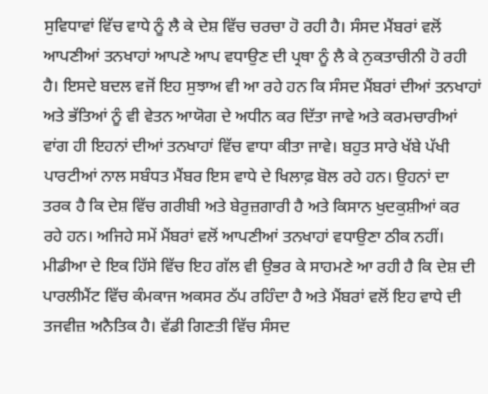ਸੁਵਿਧਾਵਾਂ ਵਿੱਚ ਵਾਧੇ ਨੂੰ ਲੈ ਕੇ ਦੇਸ਼ ਵਿੱਚ ਚਰਚਾ ਹੋ ਰਹੀ ਹੈ। ਸੰਸਦ ਮੈਂਬਰਾਂ ਵਲੋਂ ਆਪਣੀਆਂ ਤਨਖਾਹਾਂ ਆਪਣੇ ਆਪ ਵਧਾਉਣ ਦੀ ਪ੍ਰਥਾ ਨੂੰ ਲੈ ਕੇ ਨੁਕਤਾਚੀਨੀ ਹੋ ਰਹੀ ਹੈ। ਇਸਦੇ ਬਦਲ ਵਜੋਂ ਇਹ ਸੁਝਾਅ ਵੀ ਆ ਰਹੇ ਹਨ ਕਿ ਸੰਸਦ ਮੈਂਬਰਾਂ ਦੀਆਂ ਤਨਖਾਹਾਂ ਅਤੇ ਭੱਤਿਆਂ ਨੂੰ ਵੀ ਵੇਤਨ ਆਯੋਗ ਦੇ ਅਧੀਨ ਕਰ ਦਿੱਤਾ ਜਾਵੇ ਅਤੇ ਕਰਮਚਾਰੀਆਂ ਵਾਂਗ ਹੀ ਇਹਨਾਂ ਦੀਆਂ ਤਨਖਾਹਾਂ ਵਿੱਚ ਵਾਧਾ ਕੀਤਾ ਜਾਵੇ। ਬਹੁਤ ਸਾਰੇ ਖੱਬੇ ਪੱਖੀ ਪਾਰਟੀਆਂ ਨਾਲ ਸਬੰਧਤ ਮੈਂਬਰ ਇਸ ਵਾਧੇ ਦੇ ਖਿਲਾਫ਼ ਬੋਲ ਰਹੇ ਹਨ। ਉਹਨਾਂ ਦਾ ਤਰਕ ਹੈ ਕਿ ਦੇਸ਼ ਵਿੱਚ ਗਰੀਬੀ ਅਤੇ ਬੇਰੁਜ਼ਗਾਰੀ ਹੈ ਅਤੇ ਕਿਸਾਨ ਖੁਦਕੁਸ਼ੀਆਂ ਕਰ ਰਹੇ ਹਨ। ਅਜਿਹੇ ਸਮੇਂ ਮੈਂਬਰਾਂ ਵਲੋਂ ਆਪਣੀਆਂ ਤਨਖਾਹਾਂ ਵਧਾਉਣਾ ਠੀਕ ਨਹੀਂ। ਮੀਡੀਆ ਦੇ ਇਕ ਹਿੱਸੇ ਵਿੱਚ ਇਹ ਗੱਲ ਵੀ ਉਭਰ ਕੇ ਸਾਹਮਣੇ ਆ ਰਹੀ ਹੈ ਕਿ ਦੇਸ਼ ਦੀ ਪਾਰਲੀਮੈਂਟ ਵਿੱਚ ਕੰਮਕਾਜ ਅਕਸਰ ਠੱਪ ਰਹਿੰਦਾ ਹੈ ਅਤੇ ਮੈਂਬਰਾਂ ਵਲੋਂ ਇਹ ਵਾਧੇ ਦੀ ਤਜਵੀਜ਼ ਅਨੈਤਿਕ ਹੈ। ਵੱਡੀ ਗਿਣਤੀ ਵਿੱਚ ਸੰਸਦ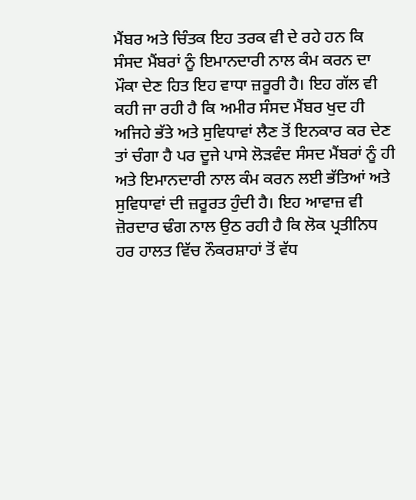ਮੈਂਬਰ ਅਤੇ ਚਿੰਤਕ ਇਹ ਤਰਕ ਵੀ ਦੇ ਰਹੇ ਹਨ ਕਿ ਸੰਸਦ ਮੈਂਬਰਾਂ ਨੂੰ ਇਮਾਨਦਾਰੀ ਨਾਲ ਕੰਮ ਕਰਨ ਦਾ ਮੌਕਾ ਦੇਣ ਹਿਤ ਇਹ ਵਾਧਾ ਜ਼ਰੂਰੀ ਹੈ। ਇਹ ਗੱਲ ਵੀ ਕਹੀ ਜਾ ਰਹੀ ਹੈ ਕਿ ਅਮੀਰ ਸੰਸਦ ਮੈਂਬਰ ਖੁਦ ਹੀ ਅਜਿਹੇ ਭੱਤੇ ਅਤੇ ਸੁਵਿਧਾਵਾਂ ਲੈਣ ਤੋਂ ਇਨਕਾਰ ਕਰ ਦੇਣ ਤਾਂ ਚੰਗਾ ਹੈ ਪਰ ਦੂਜੇ ਪਾਸੇ ਲੋੜਵੰਦ ਸੰਸਦ ਮੈਂਬਰਾਂ ਨੂੰ ਹੀ ਅਤੇ ਇਮਾਨਦਾਰੀ ਨਾਲ ਕੰਮ ਕਰਨ ਲਈ ਭੱਤਿਆਂ ਅਤੇ ਸੁਵਿਧਾਵਾਂ ਦੀ ਜ਼ਰੂਰਤ ਹੁੰਦੀ ਹੈ। ਇਹ ਆਵਾਜ਼ ਵੀ ਜ਼ੋਰਦਾਰ ਢੰਗ ਨਾਲ ਉਠ ਰਹੀ ਹੈ ਕਿ ਲੋਕ ਪ੍ਰਤੀਨਿਧ ਹਰ ਹਾਲਤ ਵਿੱਚ ਨੌਕਰਸ਼ਾਹਾਂ ਤੋਂ ਵੱਧ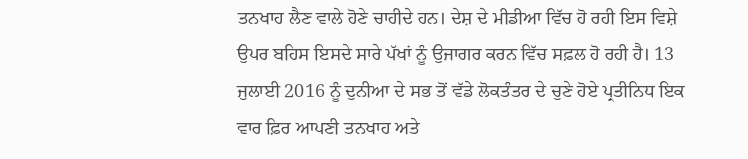ਤਨਖਾਹ ਲੈਣ ਵਾਲੇ ਹੋਣੇ ਚਾਹੀਦੇ ਹਨ। ਦੇਸ਼ ਦੇ ਮੀਡੀਆ ਵਿੱਚ ਹੋ ਰਹੀ ਇਸ ਵਿਸ਼ੇ ਉਪਰ ਬਹਿਸ ਇਸਦੇ ਸਾਰੇ ਪੱਖਾਂ ਨੂੰ ਉਜਾਗਰ ਕਰਨ ਵਿੱਚ ਸਫ਼ਲ ਹੋ ਰਹੀ ਹੈ। 13 ਜੁਲਾਈ 2016 ਨੂੰ ਦੁਨੀਆ ਦੇ ਸਭ ਤੋਂ ਵੱਡੇ ਲੋਕਤੰਤਰ ਦੇ ਚੁਣੇ ਹੋਏ ਪ੍ਰਤੀਨਿਧ ਇਕ ਵਾਰ ਫ਼ਿਰ ਆਪਣੀ ਤਨਖਾਹ ਅਤੇ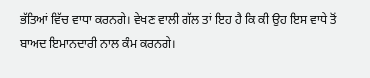ਭੱਤਿਆਂ ਵਿੱਚ ਵਾਧਾ ਕਰਨਗੇ। ਵੇਖਣ ਵਾਲੀ ਗੱਲ ਤਾਂ ਇਹ ਹੈ ਕਿ ਕੀ ਉਹ ਇਸ ਵਾਧੇ ਤੋਂ ਬਾਅਦ ਇਮਾਨਦਾਰੀ ਨਾਲ ਕੰਮ ਕਰਨਗੇ।